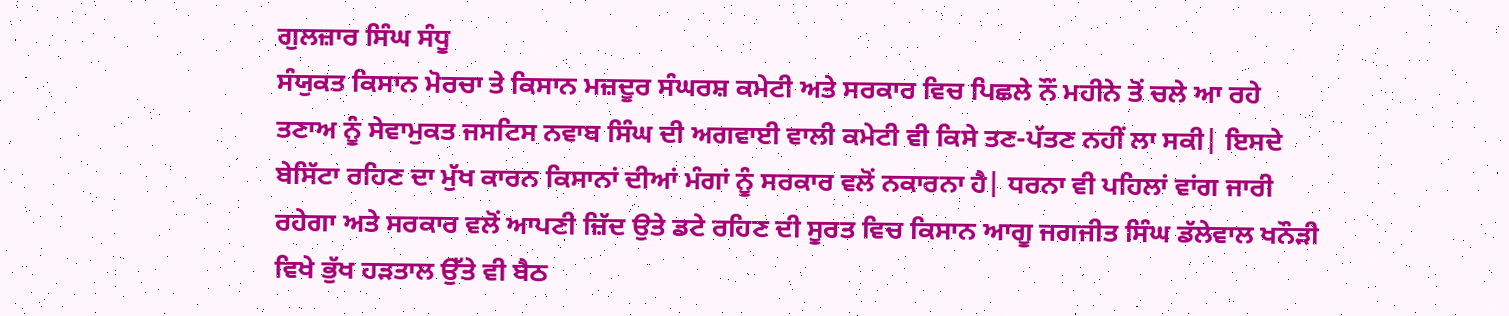ਗੁਲਜ਼ਾਰ ਸਿੰਘ ਸੰਧੂ
ਸੰਯੁਕਤ ਕਿਸਾਨ ਮੋਰਚਾ ਤੇ ਕਿਸਾਨ ਮਜ਼ਦੂਰ ਸੰਘਰਸ਼ ਕਮੇਟੀ ਅਤੇ ਸਰਕਾਰ ਵਿਚ ਪਿਛਲੇ ਨੌਂ ਮਹੀਨੇ ਤੋਂ ਚਲੇ ਆ ਰਹੇ ਤਣਾਅ ਨੂੰ ਸੇਵਾਮੁਕਤ ਜਸਟਿਸ ਨਵਾਬ ਸਿੰਘ ਦੀ ਅਗਵਾਈ ਵਾਲੀ ਕਮੇਟੀ ਵੀ ਕਿਸੇ ਤਣ-ਪੱਤਣ ਨਹੀਂ ਲਾ ਸਕੀ| ਇਸਦੇ ਬੇਸਿੱਟਾ ਰਹਿਣ ਦਾ ਮੁੱਖ ਕਾਰਨ ਕਿਸਾਨਾਂ ਦੀਆਂ ਮੰਗਾਂ ਨੂੰ ਸਰਕਾਰ ਵਲੋਂ ਨਕਾਰਨਾ ਹੈ| ਧਰਨਾ ਵੀ ਪਹਿਲਾਂ ਵਾਂਗ ਜਾਰੀ ਰਹੇਗਾ ਅਤੇ ਸਰਕਾਰ ਵਲੋਂ ਆਪਣੀ ਜ਼ਿੱਦ ਉਤੇ ਡਟੇ ਰਹਿਣ ਦੀ ਸੂਰਤ ਵਿਚ ਕਿਸਾਨ ਆਗੂ ਜਗਜੀਤ ਸਿੰਘ ਡੱਲੇਵਾਲ ਖਨੌੜੀ ਵਿਖੇ ਭੁੱਖ ਹੜਤਾਲ ਉੱਤੇ ਵੀ ਬੈਠ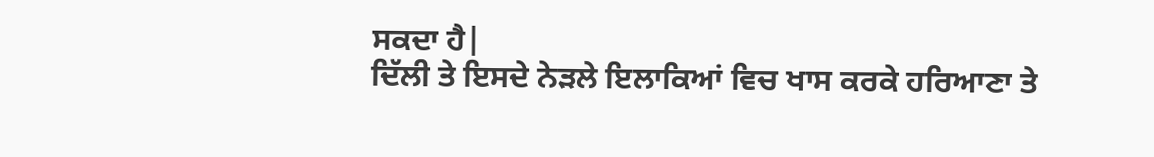ਸਕਦਾ ਹੈ|
ਦਿੱਲੀ ਤੇ ਇਸਦੇ ਨੇੜਲੇ ਇਲਾਕਿਆਂ ਵਿਚ ਖਾਸ ਕਰਕੇ ਹਰਿਆਣਾ ਤੇ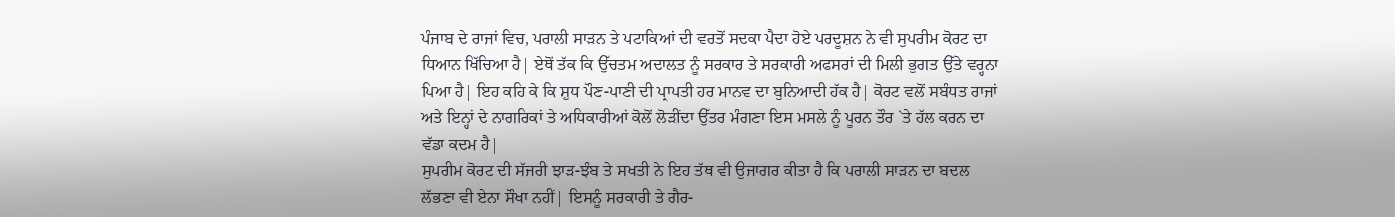ਪੰਜਾਬ ਦੇ ਰਾਜਾਂ ਵਿਚ, ਪਰਾਲੀ ਸਾੜਨ ਤੇ ਪਟਾਕਿਆਂ ਦੀ ਵਰਤੋਂ ਸਦਕਾ ਪੈਦਾ ਹੋਏ ਪਰਦੂਸ਼ਨ ਨੇ ਵੀ ਸੁਪਰੀਮ ਕੋਰਟ ਦਾ ਧਿਆਨ ਖਿੱਚਿਆ ਹੈ| ਏਥੋਂ ਤੱਕ ਕਿ ਉੱਚਤਮ ਅਦਾਲਤ ਨੂੰ ਸਰਕਾਰ ਤੇ ਸਰਕਾਰੀ ਅਫਸਰਾਂ ਦੀ ਮਿਲੀ ਭੁਗਤ ਉੱਤੇ ਵਰ੍ਹਨਾ ਪਿਆ ਹੈ| ਇਹ ਕਹਿ ਕੇ ਕਿ ਸ਼ੁਧ ਪੌਣ-ਪਾਣੀ ਦੀ ਪ੍ਰਾਪਤੀ ਹਰ ਮਾਨਵ ਦਾ ਬੁਨਿਆਦੀ ਹੱਕ ਹੈ| ਕੋਰਟ ਵਲੋਂ ਸਬੰਧਤ ਰਾਜਾਂ ਅਤੇ ਇਨ੍ਹਾਂ ਦੇ ਨਾਗਰਿਕਾਂ ਤੇ ਅਧਿਕਾਰੀਆਂ ਕੋਲੋਂ ਲੋੜੀਂਦਾ ਉੱਤਰ ਮੰਗਣਾ ਇਸ ਮਸਲੇ ਨੂੰ ਪੂਰਨ ਤੌਰ `ਤੇ ਹੱਲ ਕਰਨ ਦਾ ਵੱਡਾ ਕਦਮ ਹੈ|
ਸੁਪਰੀਮ ਕੋਰਟ ਦੀ ਸੱਜਰੀ ਝਾੜ-ਝੰਬ ਤੇ ਸਖਤੀ ਨੇ ਇਹ ਤੱਥ ਵੀ ਉਜਾਗਰ ਕੀਤਾ ਹੈ ਕਿ ਪਰਾਲੀ ਸਾੜਨ ਦਾ ਬਦਲ ਲੱਭਣਾ ਵੀ ਏਨਾ ਸੌਖਾ ਨਹੀਂ| ਇਸਨੂੰ ਸਰਕਾਰੀ ਤੇ ਗੈਰ-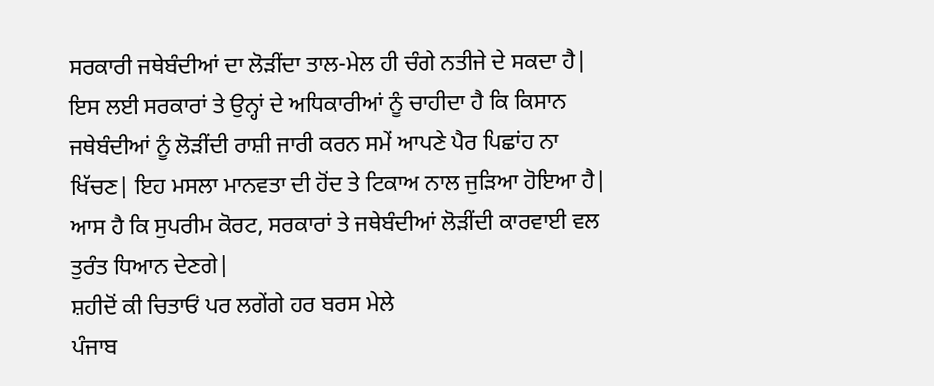ਸਰਕਾਰੀ ਜਥੇਬੰਦੀਆਂ ਦਾ ਲੋੜੀਂਦਾ ਤਾਲ-ਮੇਲ ਹੀ ਚੰਗੇ ਨਤੀਜੇ ਦੇ ਸਕਦਾ ਹੈ| ਇਸ ਲਈ ਸਰਕਾਰਾਂ ਤੇ ਉਨ੍ਹਾਂ ਦੇ ਅਧਿਕਾਰੀਆਂ ਨੂੰ ਚਾਹੀਦਾ ਹੈ ਕਿ ਕਿਸਾਨ ਜਥੇਬੰਦੀਆਂ ਨੂੰ ਲੋੜੀਂਦੀ ਰਾਸ਼ੀ ਜਾਰੀ ਕਰਨ ਸਮੇਂ ਆਪਣੇ ਪੈਰ ਪਿਛਾਂਹ ਨਾ ਖਿੱਚਣ| ਇਹ ਮਸਲਾ ਮਾਨਵਤਾ ਦੀ ਹੋਂਦ ਤੇ ਟਿਕਾਅ ਨਾਲ ਜੁੜਿਆ ਹੋਇਆ ਹੈ| ਆਸ ਹੈ ਕਿ ਸੁਪਰੀਮ ਕੋਰਟ, ਸਰਕਾਰਾਂ ਤੇ ਜਥੇਬੰਦੀਆਂ ਲੋੜੀਂਦੀ ਕਾਰਵਾਈ ਵਲ ਤੁਰੰਤ ਧਿਆਨ ਦੇਣਗੇ|
ਸ਼ਹੀਦੋਂ ਕੀ ਚਿਤਾਓਂ ਪਰ ਲਗੇਂਗੇ ਹਰ ਬਰਸ ਮੇਲੇ
ਪੰਜਾਬ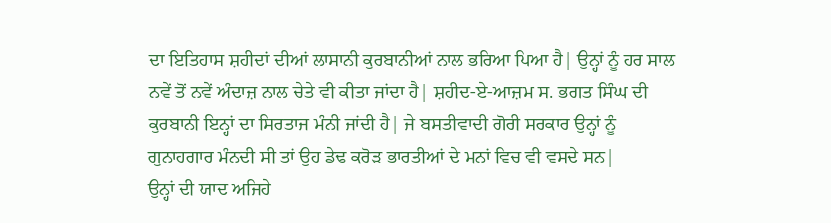ਦਾ ਇਤਿਹਾਸ ਸ਼ਹੀਦਾਂ ਦੀਆਂ ਲਾਸਾਨੀ ਕੁਰਬਾਨੀਆਂ ਨਾਲ ਭਰਿਆ ਪਿਆ ਹੈ| ਉਨ੍ਹਾਂ ਨੂੰ ਹਰ ਸਾਲ ਨਵੇਂ ਤੋਂ ਨਵੇਂ ਅੰਦਾਜ਼ ਨਾਲ ਚੇਤੇ ਵੀ ਕੀਤਾ ਜਾਂਦਾ ਹੈ| ਸ਼ਹੀਦ-ਏ-ਆਜ਼ਮ ਸ. ਭਗਤ ਸਿੰਘ ਦੀ ਕੁਰਬਾਨੀ ਇਨ੍ਹਾਂ ਦਾ ਸਿਰਤਾਜ ਮੰਨੀ ਜਾਂਦੀ ਹੈ| ਜੇ ਬਸਤੀਵਾਦੀ ਗੋਰੀ ਸਰਕਾਰ ਉਨ੍ਹਾਂ ਨੂੰ ਗੁਨਾਹਗਾਰ ਮੰਨਦੀ ਸੀ ਤਾਂ ਉਹ ਡੇਢ ਕਰੋੜ ਭਾਰਤੀਆਂ ਦੇ ਮਨਾਂ ਵਿਚ ਵੀ ਵਸਦੇ ਸਨ|
ਉਨ੍ਹਾਂ ਦੀ ਯਾਦ ਅਜਿਹੇ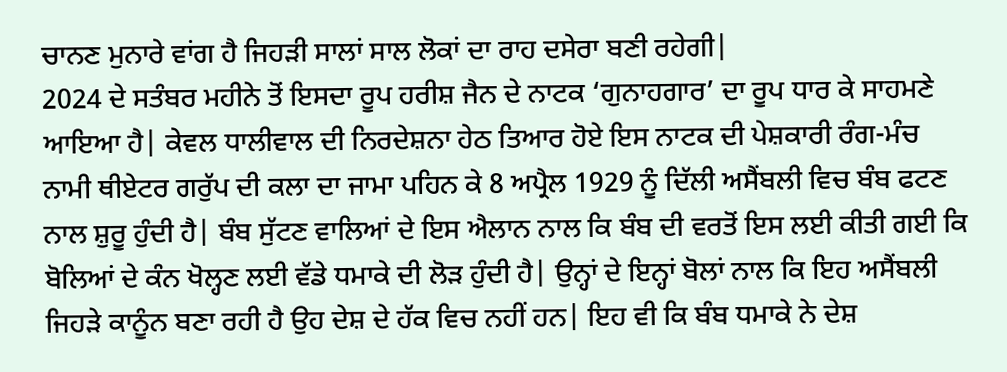ਚਾਨਣ ਮੁਨਾਰੇ ਵਾਂਗ ਹੈ ਜਿਹੜੀ ਸਾਲਾਂ ਸਾਲ ਲੋਕਾਂ ਦਾ ਰਾਹ ਦਸੇਰਾ ਬਣੀ ਰਹੇਗੀ|
2024 ਦੇ ਸਤੰਬਰ ਮਹੀਨੇ ਤੋਂ ਇਸਦਾ ਰੂਪ ਹਰੀਸ਼ ਜੈਨ ਦੇ ਨਾਟਕ ‘ਗੁਨਾਹਗਾਰ’ ਦਾ ਰੂਪ ਧਾਰ ਕੇ ਸਾਹਮਣੇ ਆਇਆ ਹੈ| ਕੇਵਲ ਧਾਲੀਵਾਲ ਦੀ ਨਿਰਦੇਸ਼ਨਾ ਹੇਠ ਤਿਆਰ ਹੋਏ ਇਸ ਨਾਟਕ ਦੀ ਪੇਸ਼ਕਾਰੀ ਰੰਗ-ਮੰਚ ਨਾਮੀ ਥੀਏਟਰ ਗਰੁੱਪ ਦੀ ਕਲਾ ਦਾ ਜਾਮਾ ਪਹਿਨ ਕੇ 8 ਅਪ੍ਰੈਲ 1929 ਨੂੰ ਦਿੱਲੀ ਅਸੈਂਬਲੀ ਵਿਚ ਬੰਬ ਫਟਣ ਨਾਲ ਸ਼ੁਰੂ ਹੁੰਦੀ ਹੈ| ਬੰਬ ਸੁੱਟਣ ਵਾਲਿਆਂ ਦੇ ਇਸ ਐਲਾਨ ਨਾਲ ਕਿ ਬੰਬ ਦੀ ਵਰਤੋਂ ਇਸ ਲਈ ਕੀਤੀ ਗਈ ਕਿ ਬੋਲਿਆਂ ਦੇ ਕੰਨ ਖੋਲ੍ਹਣ ਲਈ ਵੱਡੇ ਧਮਾਕੇ ਦੀ ਲੋੜ ਹੁੰਦੀ ਹੈ| ਉਨ੍ਹਾਂ ਦੇ ਇਨ੍ਹਾਂ ਬੋਲਾਂ ਨਾਲ ਕਿ ਇਹ ਅਸੈਂਬਲੀ ਜਿਹੜੇ ਕਾਨੂੰਨ ਬਣਾ ਰਹੀ ਹੈ ਉਹ ਦੇਸ਼ ਦੇ ਹੱਕ ਵਿਚ ਨਹੀਂ ਹਨ| ਇਹ ਵੀ ਕਿ ਬੰਬ ਧਮਾਕੇ ਨੇ ਦੇਸ਼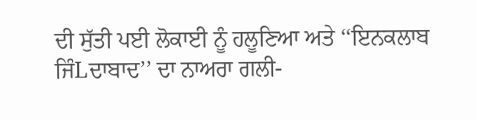ਦੀ ਸੁੱਤੀ ਪਈ ਲੋਕਾਈ ਨੂੰ ਹਲੂਣਿਆ ਅਤੇ ‘‘ਇਨਕਲਾਬ ਜਿੰLਦਾਬਾਦ’’ ਦਾ ਨਾਅਰਾ ਗਲੀ-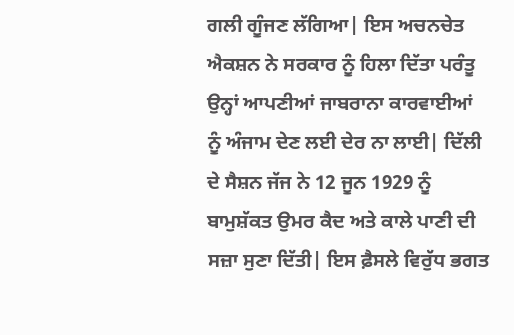ਗਲੀ ਗੂੰਜਣ ਲੱਗਿਆ| ਇਸ ਅਚਨਚੇਤ ਐਕਸ਼ਨ ਨੇ ਸਰਕਾਰ ਨੂੰ ਹਿਲਾ ਦਿੱਤਾ ਪਰੰਤੂ ਉਨ੍ਹਾਂ ਆਪਣੀਆਂ ਜਾਬਰਾਨਾ ਕਾਰਵਾਈਆਂ ਨੂੰ ਅੰਜਾਮ ਦੇਣ ਲਈ ਦੇਰ ਨਾ ਲਾਈ| ਦਿੱਲੀ ਦੇ ਸੈਸ਼ਨ ਜੱਜ ਨੇ 12 ਜੂਨ 1929 ਨੂੰ ਬਾਮੁਸ਼ੱਕਤ ਉਮਰ ਕੈਦ ਅਤੇ ਕਾਲੇ ਪਾਣੀ ਦੀ ਸਜ਼ਾ ਸੁਣਾ ਦਿੱਤੀ| ਇਸ ਫ਼ੈਸਲੇ ਵਿਰੁੱਧ ਭਗਤ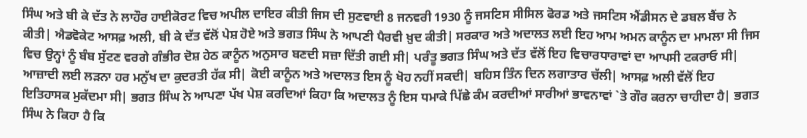ਸਿੰਘ ਅਤੇ ਬੀ ਕੇ ਦੱਤ ਨੇ ਲਾਹੌਰ ਹਾਈਕੋਰਟ ਵਿਚ ਅਪੀਲ ਦਾਇਰ ਕੀਤੀ ਜਿਸ ਦੀ ਸੁਣਵਾਈ 8 ਜਨਵਰੀ 1930 ਨੂੰ ਜਸਟਿਸ ਸੀਸਿਲ ਫੋਰਡ ਅਤੇ ਜਸਟਿਸ ਐਂਡੀਸਨ ਦੇ ਡਬਲ ਬੈਂਚ ਨੇ ਕੀਤੀ| ਐਡਵੋਕੇਟ ਆਸਫ਼ ਅਲੀ, ਬੀ ਕੇ ਦੱਤ ਵੱਲੋਂ ਪੇਸ਼ ਹੋਏ ਅਤੇ ਭਗਤ ਸਿੰਘ ਨੇ ਆਪਣੀ ਪੈਰਵੀ ਖ਼ੁਦ ਕੀਤੀ| ਸਰਕਾਰ ਅਤੇ ਅਦਾਲਤ ਲਈ ਇਹ ਆਮ ਅਮਨ ਕਾਨੂੰਨ ਦਾ ਮਾਮਲਾ ਸੀ ਜਿਸ ਵਿਚ ਉਨ੍ਹਾਂ ਨੂੰ ਬੰਬ ਸੁੱਟਣ ਵਰਗੇ ਗੰਭੀਰ ਦੋਸ਼ ਹੇਠ ਕਾਨੂੰਨ ਅਨੁਸਾਰ ਬਣਦੀ ਸਜ਼ਾ ਦਿੱਤੀ ਗਈ ਸੀ| ਪਰੰਤੂ ਭਗਤ ਸਿੰਘ ਅਤੇ ਦੱਤ ਵੱਲੋਂ ਇਹ ਵਿਚਾਰਧਾਰਾਵਾਂ ਦਾ ਆਪਸੀ ਟਕਰਾਓ ਸੀ| ਆਜ਼ਾਦੀ ਲਈ ਲੜਨਾ ਹਰ ਮਨੁੱਖ ਦਾ ਕੁਦਰਤੀ ਹੱਕ ਸੀ| ਕੋਈ ਕਾਨੂੰਨ ਅਤੇ ਅਦਾਲਤ ਇਸ ਨੂੰ ਖੋਹ ਨਹੀਂ ਸਕਦੀ| ਬਹਿਸ ਤਿੰਨ ਦਿਨ ਲਗਾਤਾਰ ਚੱਲੀ| ਆਸਫ਼ ਅਲੀ ਵੱਲੋਂ ਇਹ ਇਤਿਹਾਸਕ ਮੁਕੱਦਮਾ ਸੀ| ਭਗਤ ਸਿੰਘ ਨੇ ਆਪਣਾ ਪੱਖ ਪੇਸ਼ ਕਰਦਿਆਂ ਕਿਹਾ ਕਿ ਅਦਾਲਤ ਨੂੰ ਇਸ ਧਮਾਕੇ ਪਿੱਛੇ ਕੰਮ ਕਰਦੀਆਂ ਸਾਰੀਆਂ ਭਾਵਨਾਵਾਂ `ਤੇ ਗੌਰ ਕਰਨਾ ਚਾਹੀਦਾ ਹੈ| ਭਗਤ ਸਿੰਘ ਨੇ ਕਿਹਾ ਹੈ ਕਿ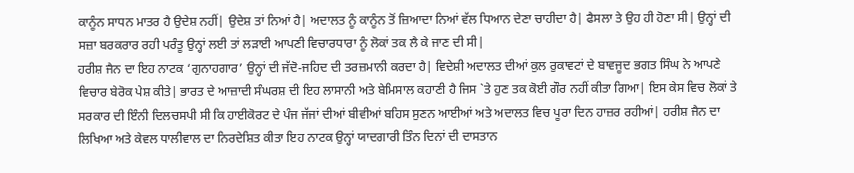ਕਾਨੂੰਨ ਸਾਧਨ ਮਾਤਰ ਹੈ ਉਦੇਸ਼ ਨਹੀਂ| ਉਦੇਸ਼ ਤਾਂ ਨਿਆਂ ਹੈ| ਅਦਾਲਤ ਨੂੰ ਕਾਨੂੰਨ ਤੋਂ ਜ਼ਿਆਦਾ ਨਿਆਂ ਵੱਲ ਧਿਆਨ ਦੇਣਾ ਚਾਹੀਦਾ ਹੈ| ਫੈਸਲਾ ਤੇ ਉਹ ਹੀ ਹੋਣਾ ਸੀ| ਉਨ੍ਹਾਂ ਦੀ ਸਜ਼ਾ ਬਰਕਰਾਰ ਰਹੀ ਪਰੰਤੂ ਉਨ੍ਹਾਂ ਲਈ ਤਾਂ ਲੜਾਈ ਆਪਣੀ ਵਿਚਾਰਧਾਰਾ ਨੂੰ ਲੋਕਾਂ ਤਕ ਲੈ ਕੇ ਜਾਣ ਦੀ ਸੀ|
ਹਰੀਸ਼ ਜੈਨ ਦਾ ਇਹ ਨਾਟਕ ‘ਗੁਨਾਹਗਾਰ’ ਉਨ੍ਹਾਂ ਦੀ ਜੱਦੋ-ਜਹਿਦ ਦੀ ਤਰਜ਼ਮਾਨੀ ਕਰਦਾ ਹੈ| ਵਿਦੇਸ਼ੀ ਅਦਾਲਤ ਦੀਆਂ ਕੁਲ ਰੁਕਾਵਟਾਂ ਦੇ ਬਾਵਜੂਦ ਭਗਤ ਸਿੰਘ ਨੇ ਆਪਣੇ ਵਿਚਾਰ ਬੇਰੋਕ ਪੇਸ਼ ਕੀਤੇ| ਭਾਰਤ ਦੇ ਆਜ਼ਾਦੀ ਸੰਘਰਸ਼ ਦੀ ਇਹ ਲਾਸਾਨੀ ਅਤੇ ਬੇਮਿਸਾਲ ਕਹਾਣੀ ਹੈ ਜਿਸ `ਤੇ ਹੁਣ ਤਕ ਕੋਈ ਗੌਰ ਨਹੀਂ ਕੀਤਾ ਗਿਆ| ਇਸ ਕੇਸ ਵਿਚ ਲੋਕਾਂ ਤੇ ਸਰਕਾਰ ਦੀ ਇੰਨੀ ਦਿਲਚਸਪੀ ਸੀ ਕਿ ਹਾਈਕੋਰਟ ਦੇ ਪੰਜ ਜੱਜਾਂ ਦੀਆਂ ਬੀਵੀਆਂ ਬਹਿਸ ਸੁਣਨ ਆਈਆਂ ਅਤੇ ਅਦਾਲਤ ਵਿਚ ਪੂਰਾ ਦਿਨ ਹਾਜ਼ਰ ਰਹੀਆਂ| ਹਰੀਸ਼ ਜੈਨ ਦਾ ਲਿਖਿਆ ਅਤੇ ਕੇਵਲ ਧਾਲੀਵਾਲ ਦਾ ਨਿਰਦੇਸ਼ਿਤ ਕੀਤਾ ਇਹ ਨਾਟਕ ਉਨ੍ਹਾਂ ਯਾਦਗਾਰੀ ਤਿੰਨ ਦਿਨਾਂ ਦੀ ਦਾਸਤਾਨ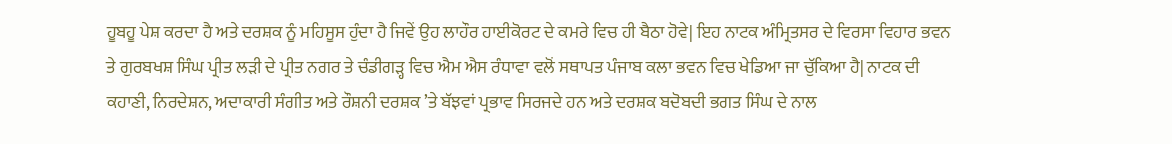ਹੂਬਹੂ ਪੇਸ਼ ਕਰਦਾ ਹੈ ਅਤੇ ਦਰਸ਼ਕ ਨੂੰ ਮਹਿਸੂਸ ਹੁੰਦਾ ਹੈ ਜਿਵੇਂ ਉਹ ਲਾਹੌਰ ਹਾਈਕੋਰਟ ਦੇ ਕਮਰੇ ਵਿਚ ਹੀ ਬੈਠਾ ਹੋਵੇ| ਇਹ ਨਾਟਕ ਅੰਮ੍ਰਿਤਸਰ ਦੇ ਵਿਰਸਾ ਵਿਹਾਰ ਭਵਨ ਤੇ ਗੁਰਬਖਸ਼ ਸਿੰਘ ਪ੍ਰੀਤ ਲੜੀ ਦੇ ਪ੍ਰੀਤ ਨਗਰ ਤੇ ਚੰਡੀਗੜ੍ਹ ਵਿਚ ਐਮ ਐਸ ਰੰਧਾਵਾ ਵਲੋਂ ਸਥਾਪਤ ਪੰਜਾਬ ਕਲਾ ਭਵਨ ਵਿਚ ਖੇਡਿਆ ਜਾ ਚੁੱਕਿਆ ਹੈ| ਨਾਟਕ ਦੀ ਕਹਾਣੀ, ਨਿਰਦੇਸ਼ਨ, ਅਦਾਕਾਰੀ ਸੰਗੀਤ ਅਤੇ ਰੌਸ਼ਨੀ ਦਰਸ਼ਕ ’ਤੇ ਬੱਝਵਾਂ ਪ੍ਰਭਾਵ ਸਿਰਜਦੇ ਹਨ ਅਤੇ ਦਰਸ਼ਕ ਬਦੋਬਦੀ ਭਗਤ ਸਿੰਘ ਦੇ ਨਾਲ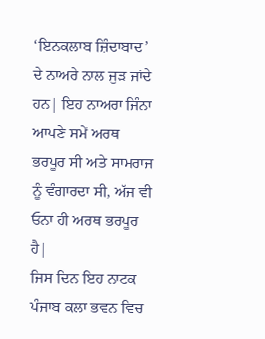‘ਇਨਕਲਾਬ ਜ਼ਿੰਦਾਬਾਦ’ ਦੇ ਨਾਅਰੇ ਨਾਲ ਜੁੜ ਜਾਂਦੇ ਹਨ| ਇਹ ਨਾਅਰਾ ਜਿੰਨਾ ਆਪਣੇ ਸਮੇਂ ਅਰਥ ਭਰਪੂਰ ਸੀ ਅਤੇ ਸਾਮਰਾਜ ਨੂੰ ਵੰਗਾਰਦਾ ਸੀ, ਅੱਜ ਵੀ ਓਨਾ ਹੀ ਅਰਥ ਭਰਪੂਰ ਹੈ|
ਜਿਸ ਦਿਨ ਇਹ ਨਾਟਕ ਪੰਜਾਬ ਕਲਾ ਭਵਨ ਵਿਚ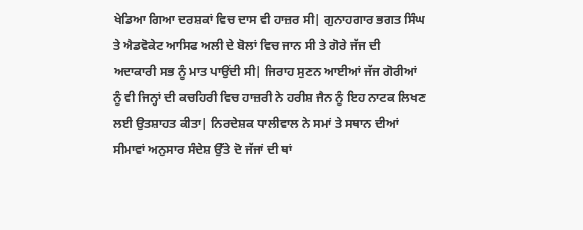ਖੇਡਿਆ ਗਿਆ ਦਰਸ਼ਕਾਂ ਵਿਚ ਦਾਸ ਵੀ ਹਾਜ਼ਰ ਸੀ| ਗੁਨਾਹਗਾਰ ਭਗਤ ਸਿੰਘ ਤੇ ਐਡਵੋਕੇਟ ਆਸਿਫ ਅਲੀ ਦੇ ਬੋਲਾਂ ਵਿਚ ਜਾਨ ਸੀ ਤੇ ਗੋਰੇ ਜੱਜ ਦੀ ਅਦਾਕਾਰੀ ਸਭ ਨੂੰ ਮਾਤ ਪਾਉਂਦੀ ਸੀ| ਜਿਰਾਹ ਸੁਣਨ ਆਈਆਂ ਜੱਜ ਗੋਰੀਆਂ ਨੂੰ ਵੀ ਜਿਨ੍ਹਾਂ ਦੀ ਕਚਹਿਰੀ ਵਿਚ ਹਾਜ਼ਰੀ ਨੇ ਹਰੀਸ਼ ਜੈਨ ਨੂੰ ਇਹ ਨਾਟਕ ਲਿਖਣ ਲਈ ਉਤਸ਼ਾਹਤ ਕੀਤਾ| ਨਿਰਦੇਸ਼ਕ ਧਾਲੀਵਾਲ ਨੇ ਸਮਾਂ ਤੇ ਸਥਾਨ ਦੀਆਂ ਸੀਮਾਵਾਂ ਅਨੁਸਾਰ ਸੰਦੇਸ਼ ਉੱਤੇ ਦੋ ਜੱਜਾਂ ਦੀ ਥਾਂ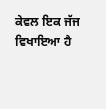ਕੇਵਲ ਇਕ ਜੱਜ ਵਿਖਾਇਆ ਹੈ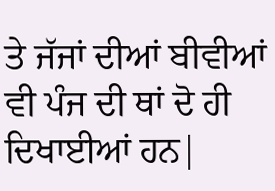ਤੇ ਜੱਜਾਂ ਦੀਆਂ ਬੀਵੀਆਂ ਵੀ ਪੰਜ ਦੀ ਥਾਂ ਦੋ ਹੀ ਦਿਖਾਈਆਂ ਹਨ|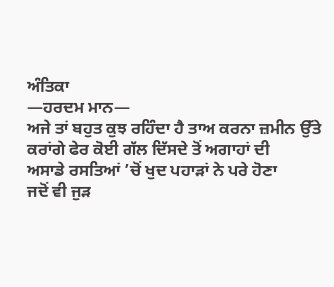ਅੰਤਿਕਾ
—ਹਰਦਮ ਮਾਨ—
ਅਜੇ ਤਾਂ ਬਹੁਤ ਕੁਝ ਰਹਿੰਦਾ ਹੈ ਤਾਅ ਕਰਨਾ ਜ਼ਮੀਨ ਉੱਤੇ
ਕਰਾਂਗੇ ਫੇਰ ਕੋਈ ਗੱਲ ਦਿੱਸਦੇ ਤੋਂ ਅਗਾਹਾਂ ਦੀ
ਅਸਾਡੇ ਰਸਤਿਆਂ ’ਚੋਂ ਖੁਦ ਪਹਾੜਾਂ ਨੇ ਪਰੇ ਹੋਣਾ
ਜਦੋਂ ਵੀ ਜੁੜ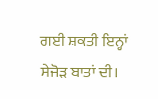ਗਈ ਸ਼ਕਤੀ ਇਨ੍ਹਾਂ ਸੇਜੋੜ ਬਾਤਾਂ ਦੀ।